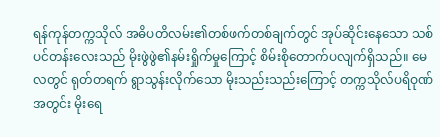ရန်ကုန်တက္ကသိုလ် အဓိပတိလမ်း၏တစ်ဖက်တစ်ချက်တွင် အုပ်ဆိုင်းနေသော သစ်ပင်တန်းလေးသည် မိုးဖွဲဖွဲ၏နမ်းရှိုက်မှုကြောင့် စိမ်းစိုတောက်ပလျက်ရှိသည်။ မေလတွင် ရုတ်တရက် ရွာသွန်းလိုက်သော မိုးသည်းသည်းကြောင့် တက္ကသိုလ်ပရိဝုဏ်အတွင်း မိုးရေ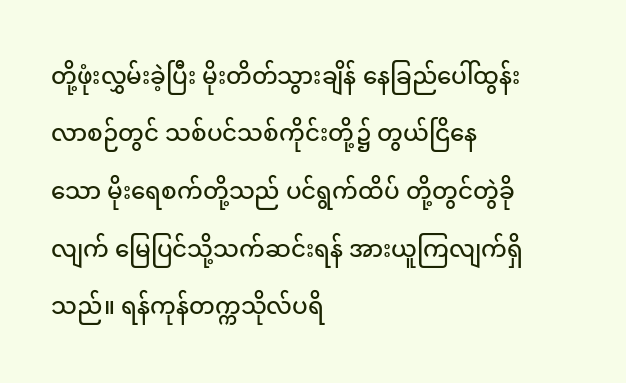တို့ဖုံးလွှမ်းခဲ့ပြီး မိုးတိတ်သွားချိန် နေခြည်ပေါ်ထွန်းလာစဉ်တွင် သစ်ပင်သစ်ကိုင်းတို့၌ တွယ်ငြိနေသော မိုးရေစက်တို့သည် ပင်ရွက်ထိပ် တို့တွင်တွဲခိုလျက် မြေပြင်သို့သက်ဆင်းရန် အားယူကြလျက်ရှိသည်။ ရန်ကုန်တက္ကသိုလ်ပရိ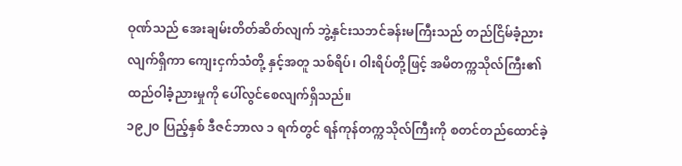ဝုဏ်သည် အေးချမ်းတိတ်ဆိတ်လျက် ဘွဲ့နှင်းသဘင်ခန်းမကြီးသည် တည်ငြိမ်ခံ့ညားလျက်ရှိကာ ကျေးငှက်သံတို့ နှင့်အတူ သစ်ရိပ်၊ ဝါးရိပ်တို့ဖြင့် အမိတက္ကသိုလ်ကြီး၏ ထည်ဝါခံ့ညားမှုကို ပေါ်လွင်စေလျက်ရှိသည်။
၁၉၂၀ ပြည့်နှစ် ဒီဇင်ဘာလ ၁ ရက်တွင် ရန်ကုန်တက္ကသိုလ်ကြီးကို စတင်တည်ထောင်ခဲ့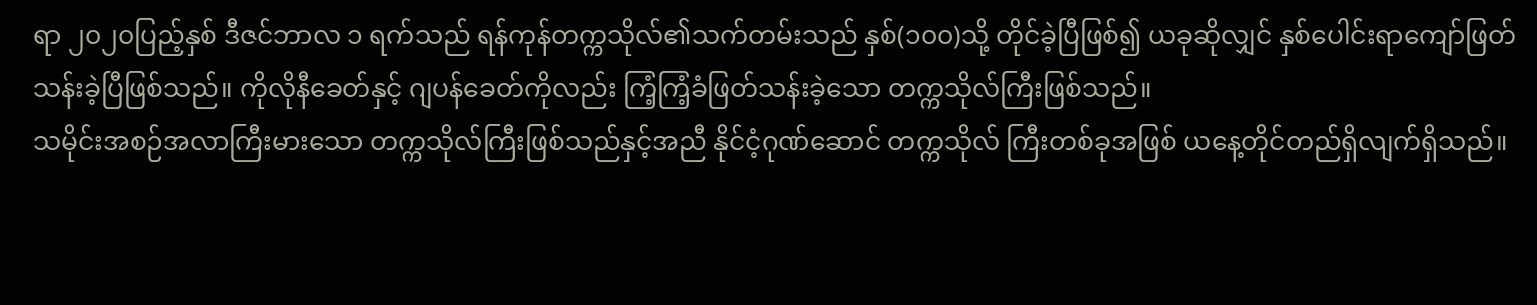ရာ ၂၀၂၀ပြည့်နှစ် ဒီဇင်ဘာလ ၁ ရက်သည် ရန်ကုန်တက္ကသိုလ်၏သက်တမ်းသည် နှစ်(၁၀၀)သို့ တိုင်ခဲ့ပြီဖြစ်၍ ယခုဆိုလျှင် နှစ်ပေါင်းရာကျော်ဖြတ်သန်းခဲ့ပြီဖြစ်သည်။ ကိုလိုနီခေတ်နှင့် ဂျပန်ခေတ်ကိုလည်း ကြံ့ကြံ့ခံဖြတ်သန်းခဲ့သော တက္ကသိုလ်ကြီးဖြစ်သည်။
သမိုင်းအစဉ်အလာကြီးမားသော တက္ကသိုလ်ကြီးဖြစ်သည်နှင့်အညီ နိုင်ငံ့ဂုဏ်ဆောင် တက္ကသိုလ် ကြီးတစ်ခုအဖြစ် ယနေ့တိုင်တည်ရှိလျက်ရှိသည်။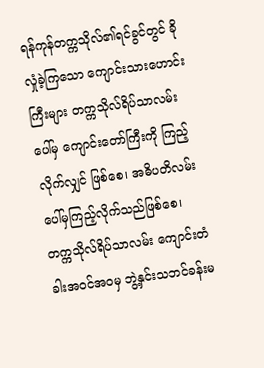ရန်ကုန်တက္ကသိုလ်၏ရင်ခွင်တွင် ခိုလှုံခဲ့ကြသော ကျောင်းသားဟောင်းကြီးများ တက္ကသိုလ်ရိပ်သာလမ်းပေါ်မှ ကျောင်းတော်ကြီးကို ကြည့်လိုက်လျှင် ဖြစ်စေ၊ အဓိပတိလမ်းပေါ်မှကြည့်လိုက်သည်ဖြစ်စေ၊ တက္ကသိုလ်ရိပ်သာလမ်း ကျောင်းတံခါးအဝင်အဝမှ ဘွဲ့နှင်းသဘင်ခန်းမ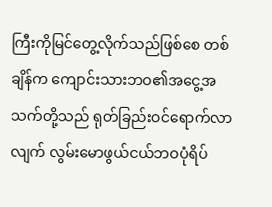ကြီးကိုမြင်တွေ့လိုက်သည်ဖြစ်စေ တစ်ချိန်က ကျောင်းသားဘဝ၏အငွေ့အသက်တို့သည် ရုတ်ခြည်းဝင်ရောက်လာလျက် လွမ်းမောဖွယ်ငယ်ဘဝပုံရိပ်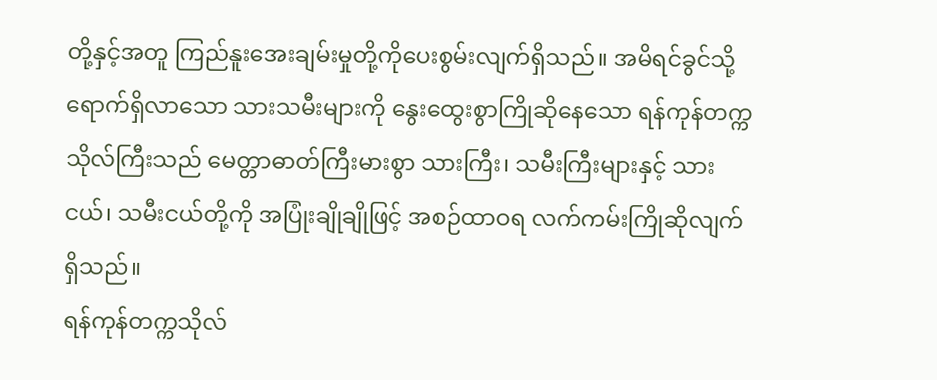တို့နှင့်အတူ ကြည်နူးအေးချမ်းမှုတို့ကိုပေးစွမ်းလျက်ရှိသည်။ အမိရင်ခွင်သို့ရောက်ရှိလာသော သားသမီးများကို နွေးထွေးစွာကြိုဆိုနေသော ရန်ကုန်တက္ကသိုလ်ကြီးသည် မေတ္တာဓာတ်ကြီးမားစွာ သားကြီး၊ သမီးကြီးများနှင့် သားငယ်၊ သမီးငယ်တို့ကို အပြုံးချိုချိုဖြင့် အစဉ်ထာဝရ လက်ကမ်းကြိုဆိုလျက်ရှိသည်။
ရန်ကုန်တက္ကသိုလ်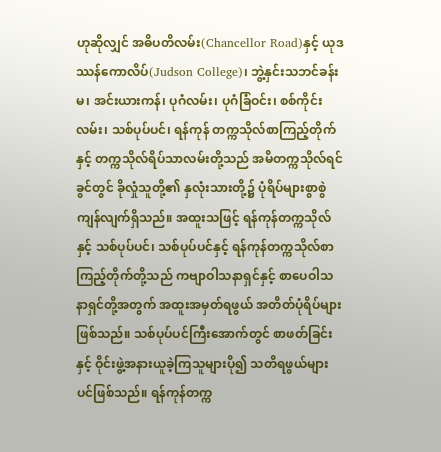ဟုဆိုလျှင် အဓိပတိလမ်း(Chancellor Road)နှင့် ယုဒဿန်ကောလိပ်(Judson College)၊ ဘွဲ့နှင်းသဘင်ခန်းမ၊ အင်းယားကန်၊ ပုဂံလမ်း၊ ပုဂံခြံဝင်း၊ စစ်ကိုင်းလမ်း၊ သစ်ပုပ်ပင်၊ ရန်ကုန် တက္ကသိုလ်စာကြည့်တိုက်နှင့် တက္ကသိုလ်ရိပ်သာလမ်းတို့သည် အမိတက္ကသိုလ်ရင်ခွင်တွင် ခိုလှုံသူတို့၏ နှလုံးသားတို့၌ ပုံရိပ်များစွာစွဲကျန်လျက်ရှိသည်။ အထူးသဖြင့် ရန်ကုန်တက္ကသိုလ်နှင့် သစ်ပုပ်ပင်၊ သစ်ပုပ်ပင်နှင့် ရန်ကုန်တက္ကသိုလ်စာကြည့်တိုက်တို့သည် ကဗျာဝါသနာရှင်နှင့် စာပေဝါသနာရှင်တို့အတွက် အထူးအမှတ်ရဖွယ် အတိတ်ပုံရိပ်များဖြစ်သည်။ သစ်ပုပ်ပင်ကြီးအောက်တွင် စာဖတ်ခြင်းနှင့် ဝိုင်းဖွဲ့အနားယူခဲ့ကြသူများပို၍ သတိရဖွယ်များပင်ဖြစ်သည်။ ရန်ကုန်တက္က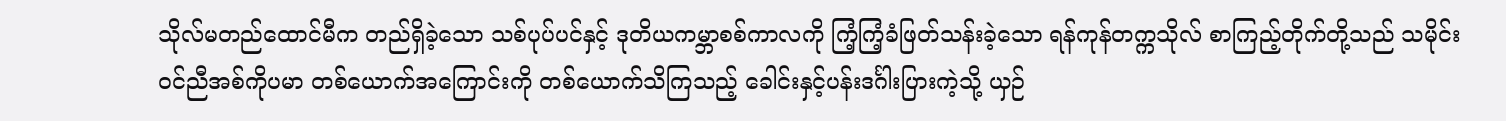သိုလ်မတည်ထောင်မီက တည်ရှိခဲ့သော သစ်ပုပ်ပင်နှင့် ဒုတိယကမ္ဘာစစ်ကာလကို ကြံ့ကြံ့ခံဖြတ်သန်းခဲ့သော ရန်ကုန်တက္ကသိုလ် စာကြည့်တိုက်တို့သည် သမိုင်းဝင်ညီအစ်ကိုပမာ တစ်ယောက်အကြောင်းကို တစ်ယောက်သိကြသည့် ခေါင်းနှင့်ပန်းဒင်္ဂါးပြားကဲ့သို့ ယှဉ်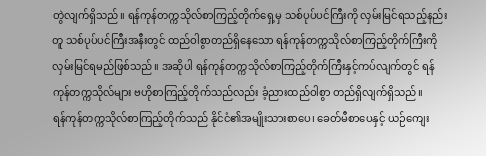တွဲလျက်ရှိသည်။ ရန်ကုန်တက္ကသိုလ်စာကြည့်တိုက်ရှေ့မှ သစ်ပုပ်ပင်ကြီးကို လှမ်းမြင်ရသည့်နည်းတူ သစ်ပုပ်ပင်ကြီးအနီးတွင် ထည်ဝါစွာတည်ရှိနေသော ရန်ကုန်တက္ကသိုလ်စာကြည့်တိုက်ကြီးကို လှမ်းမြင်ရမည်ဖြစ်သည်။ အဆိုပါ ရန်ကုန်တက္ကသိုလ်စာကြည့်တိုက်ကြီးနှင့်ကပ်လျက်တွင် ရန်ကုန်တက္ကသိုလ်များ ဗဟိုစာကြည့်တိုက်သည်လည်း ခံ့ညားထည်ဝါစွာ တည်ရှိလျက်ရှိသည်။
ရန်ကုန်တက္ကသိုလ်စာကြည့်တိုက်သည် နိုင်ငံ၏အမျိုးသားစာပေ၊ ခေတ်မီစာပေနှင့် ယဉ်ကျေး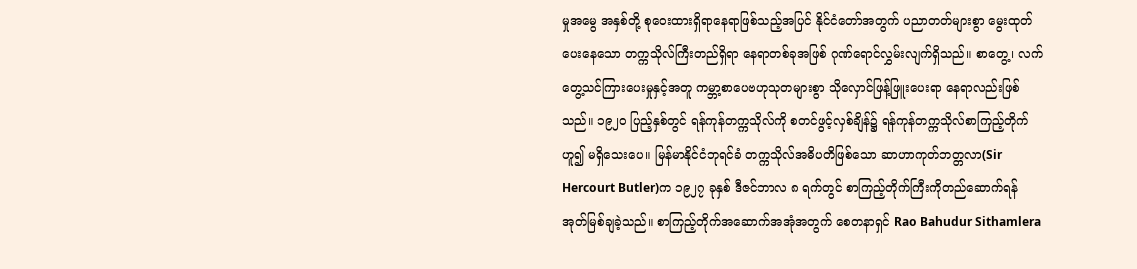မှုအမွေ အနှစ်တို့ စုဝေးထားရှိရာနေရာဖြစ်သည့်အပြင် နိုင်ငံတော်အတွက် ပညာတတ်များစွာ မွေးထုတ်ပေးနေသော တက္ကသိုလ်ကြီးတည်ရှိရာ နေရာတစ်ခုအဖြစ် ဂုဏ်ရောင်လွှမ်းလျက်ရှိသည်။ စာတွေ့၊ လက်တွေ့သင်ကြားပေးမှုနှင့်အတူ ကမ္ဘာ့စာပေဗဟုသုတများစွာ သိုလှောင်ဖြန့်ဖြူးပေးရာ နေရာလည်းဖြစ်သည်။ ၁၉၂၀ ပြည့်နှစ်တွင် ရန်ကုန်တက္ကသိုလ်ကို စတင်ဖွင့်လှစ်ချိန်၌ ရန်ကုန်တက္ကသိုလ်စာကြည့်တိုက်ဟူ၍ မရှိသေးပေ။ မြန်မာနိုင်ငံဘုရင်ခံ တက္ကသိုလ်အဓိပတိဖြစ်သော ဆာဟာကုတ်ဘတ္တလာ(Sir Hercourt Butler)က ၁၉၂၇ ခုနှစ် ဒီဇင်ဘာလ ၈ ရက်တွင် စာကြည့်တိုက်ကြီးကိုတည်ဆောက်ရန် အုတ်မြစ်ချခဲ့သည်။ စာကြည့်တိုက်အဆောက်အအုံအတွက် စေတနာရှင် Rao Bahudur Sithamlera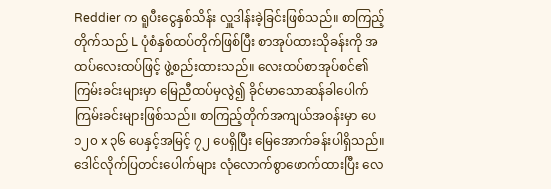Reddier က ရူပီးငွေနှစ်သိန်း လှူဒါန်းခဲ့ခြင်းဖြစ်သည်။ စာကြည့်တိုက်သည် L ပုံစံနှစ်ထပ်တိုက်ဖြစ်ပြီး စာအုပ်ထားသိုခန်းကို အထပ်လေးထပ်ဖြင့် ဖွဲ့စည်းထားသည်။ လေးထပ်စာအုပ်စင်၏ ကြမ်းခင်းများမှာ မြေညီထပ်မှလွဲ၍ ခိုင်မာသောဆန်ခါပေါက်ကြမ်းခင်းများဖြစ်သည်။ စာကြည့်တိုက်အကျယ်အဝန်းမှာ ပေ ၁၂၀ x ၃၆ ပေနှင့်အမြင့် ၇၂ ပေရှိပြီး မြေအောက်ခန်းပါရှိသည်။ ဒေါင်လိုက်ပြတင်းပေါက်များ လုံလောက်စွာဖောက်ထားပြီး လေ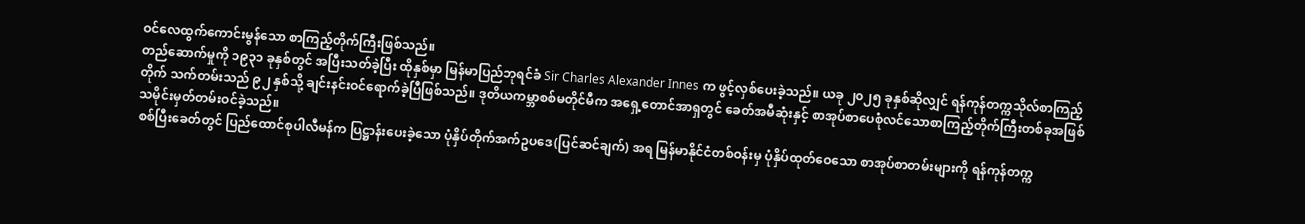ဝင်လေထွက်ကောင်းမွန်သော စာကြည့်တိုက်ကြီးဖြစ်သည်။
တည်ဆောက်မှုကို ၁၉၃၁ ခုနှစ်တွင် အပြီးသတ်ခဲ့ပြီး ထိုနှစ်မှာ မြန်မာပြည်ဘုရင်ခံ Sir Charles Alexander Innes က ဖွင့်လှစ်ပေးခဲ့သည်။ ယခု ၂၀၂၅ ခုနှစ်ဆိုလျှင် ရန်ကုန်တက္ကသိုလ်စာကြည့်တိုက် သက်တမ်းသည် ၉၂ နှစ်သို့ ချင်းနင်းဝင်ရောက်ခဲ့ပြီဖြစ်သည်။ ဒုတိယကမ္ဘာစစ်မတိုင်မီက အရှေ့တောင်အာရှတွင် ခေတ်အမီဆုံးနှင့် စာအုပ်စာပေစုံလင်သောစာကြည့်တိုက်ကြီးတစ်ခုအဖြစ် သမိုင်းမှတ်တမ်းဝင်ခဲ့သည်။
စစ်ပြီးခေတ်တွင် ပြည်ထောင်စုပါလီမန်က ပြဋ္ဌာန်းပေးခဲ့သော ပုံနှိပ်တိုက်အက်ဥပဒေ(ပြင်ဆင်ချက်) အရ မြန်မာနိုင်ငံတစ်ဝန်းမှ ပုံနှိပ်ထုတ်ဝေသော စာအုပ်စာတမ်းများကို ရန်ကုန်တက္က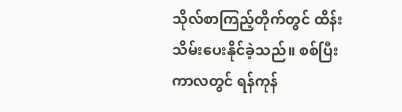သိုလ်စာကြည့်တိုက်တွင် ထိန်းသိမ်းပေးနိုင်ခဲ့သည်။ စစ်ပြီးကာလတွင် ရန်ကုန်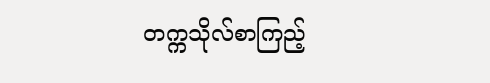တက္ကသိုလ်စာကြည့်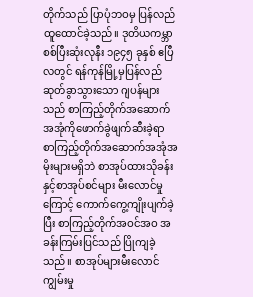တိုက်သည် ပြာပုံဘဝမှ ပြန်လည်ထူထောင်ခဲ့သည်။ ဒုတိယကမ္ဘာစစ်ပြီးဆုံးလုနီး ၁၉၄၅ ခုနှစ် ဧပြီလတွင် ရန်ကုန်မြို့မှပြန်လည်ဆုတ်ခွာသွားသော ဂျပန်များသည် စာကြည့်တိုက်အဆောက်အအုံကိုဖောက်ခွဲဖျက်ဆီးခဲ့ရာ စာကြည့်တိုက်အဆောက်အအုံအမိုးများမရှိဘဲ စာအုပ်ထားသိုခန်းနှင့်စာအုပ်စင်များ မီးလောင်မှုကြောင့် ကောက်ကွေ့ကျိုးပျက်ခဲ့ပြီး စာကြည့်တိုက်အဝင်အဝ အခန်းကြမ်းပြင်သည် ပြိုကျခဲ့သည်။ စာအုပ်များမီးလောင်ကျွမ်းမှု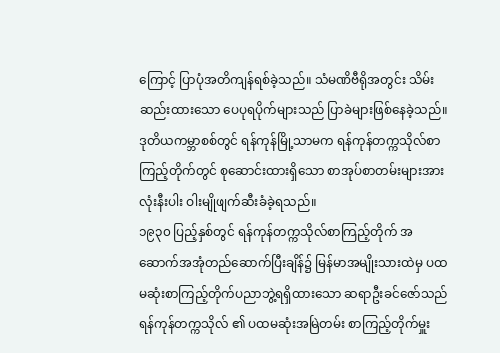ကြောင့် ပြာပုံအတိကျန်ရစ်ခဲ့သည်။ သံမဏိဗီရိုအတွင်း သိမ်းဆည်းထားသော ပေပုရပိုက်များသည် ပြာခဲများဖြစ်နေခဲ့သည်။ ဒုတိယကမ္ဘာစစ်တွင် ရန်ကုန်မြို့သာမက ရန်ကုန်တက္ကသိုလ်စာကြည့်တိုက်တွင် စုဆောင်းထားရှိသော စာအုပ်စာတမ်းများအားလုံးနီးပါး ဝါးမျိုဖျက်ဆီးခံခဲ့ရသည်။
၁၉၃၀ ပြည့်နှစ်တွင် ရန်ကုန်တက္ကသိုလ်စာကြည့်တိုက် အဆောက်အအုံတည်ဆောက်ပြီးချိန်၌ မြန်မာအမျိုးသားထဲမှ ပထမဆုံးစာကြည့်တိုက်ပညာဘွဲ့ရရှိထားသော ဆရာဦးခင်ဇော်သည် ရန်ကုန်တက္ကသိုလ် ၏ ပထမဆုံးအမြဲတမ်း စာကြည့်တိုက်မှူး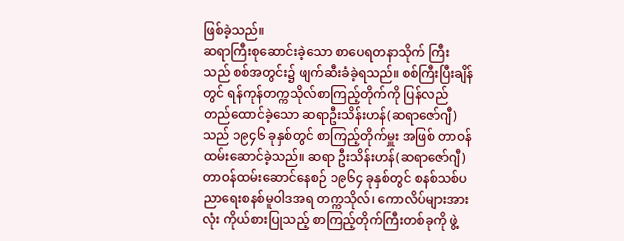ဖြစ်ခဲ့သည်။
ဆရာကြီးစုဆောင်းခဲ့သော စာပေရတနာသိုက် ကြီးသည် စစ်အတွင်း၌ ဖျက်ဆီးခံခဲ့ရသည်။ စစ်ကြီးပြီးချိန်တွင် ရန်ကုန်တက္ကသိုလ်စာကြည့်တိုက်ကို ပြန်လည်တည်ထောင်ခဲ့သော ဆရာဦးသိန်းဟန်(ဆရာဇော်ဂျီ)သည် ၁၉၄၆ ခုနှစ်တွင် စာကြည့်တိုက်မှူး အဖြစ် တာဝန်ထမ်းဆောင်ခဲ့သည်။ ဆရာ ဦးသိန်းဟန်(ဆရာဇော်ဂျီ) တာဝန်ထမ်းဆောင်နေစဉ် ၁၉၆၄ ခုနှစ်တွင် စနစ်သစ်ပညာရေးစနစ်မူဝါဒအရ တက္ကသိုလ်၊ ကောလိပ်များအားလုံး ကိုယ်စားပြုသည့် စာကြည့်တိုက်ကြီးတစ်ခုကို ဖွဲ့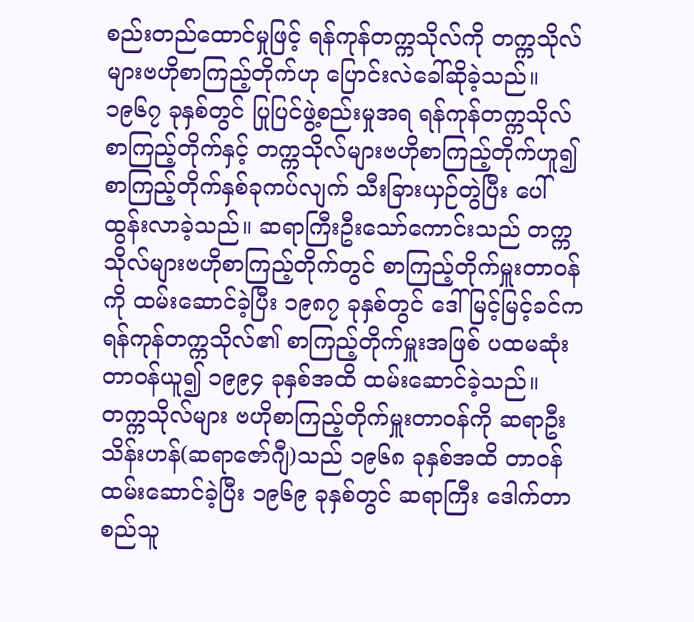စည်းတည်ထောင်မှုဖြင့် ရန်ကုန်တက္ကသိုလ်ကို တက္ကသိုလ်များဗဟိုစာကြည့်တိုက်ဟု ပြောင်းလဲခေါ်ဆိုခဲ့သည်။ ၁၉၆၇ ခုနှစ်တွင် ပြုပြင်ဖွဲ့စည်းမှုအရ ရန်ကုန်တက္ကသိုလ်စာကြည့်တိုက်နှင့် တက္ကသိုလ်များဗဟိုစာကြည့်တိုက်ဟူ၍ စာကြည့်တိုက်နှစ်ခုကပ်လျက် သီးခြားယှဉ်တွဲပြီး ပေါ်ထွန်းလာခဲ့သည်။ ဆရာကြီးဦးသော်ကောင်းသည် တက္ကသိုလ်များဗဟိုစာကြည့်တိုက်တွင် စာကြည့်တိုက်မှူးတာဝန်ကို ထမ်းဆောင်ခဲ့ပြီး ၁၉၈၇ ခုနှစ်တွင် ဒေါ်မြင့်မြင့်ခင်က ရန်ကုန်တက္ကသိုလ်၏ စာကြည့်တိုက်မှူးအဖြစ် ပထမဆုံးတာဝန်ယူ၍ ၁၉၉၄ ခုနှစ်အထိ ထမ်းဆောင်ခဲ့သည်။ တက္ကသိုလ်များ ဗဟိုစာကြည့်တိုက်မှူးတာဝန်ကို ဆရာဦးသိန်းဟန်(ဆရာဇော်ဂျီ)သည် ၁၉၆၈ ခုနှစ်အထိ တာဝန်ထမ်းဆောင်ခဲ့ပြီး ၁၉၆၉ ခုနှစ်တွင် ဆရာကြီး ဒေါက်တာစည်သူ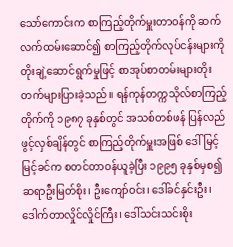သော်ကောင်းက စာကြည့်တိုက်မှူးတာဝန်ကို ဆက်လက်ထမ်းဆောင်၍ စာကြည့်တိုက်လုပ်ငန်းများကို တိုးချဲ့ဆောင်ရွက်မှုဖြင့် စာအုပ်စာတမ်းများတိုးတက်များပြားခဲ့သည်။ ရန်ကုန်တက္ကသိုလ်စာကြည့်တိုက်ကို ၁၉၈၇ ခုနှစ်တွင် အသစ်တစ်ဖန် ပြန်လည်ဖွင့်လှစ်ချိန်တွင် စာကြည့်တိုက်မှူးအဖြစ် ဒေါ်မြင့်မြင့်ခင်က စတင်တာဝန်ယူခဲ့ပြီး ၁၉၉၅ ခုနှစ်မှစ၍ ဆရာဦးမြတ်စိုး၊ ဦးကျော်ဝင်း၊ ဒေါ်ခင်နှင်းဦး၊ ဒေါက်တာလှိုင်လှိုင်ကြီး၊ ဒေါ်သင်းသင်းစိုး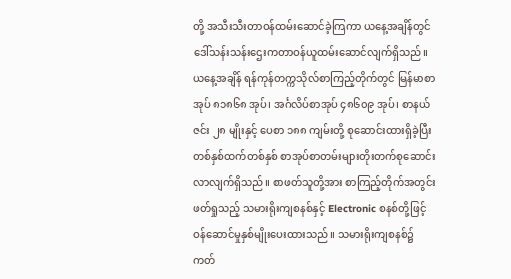တို့ အသီးသီးတာဝန်ထမ်းဆောင်ခဲ့ကြကာ ယနေ့အချိန်တွင် ဒေါ်သန်းသန်းဌေးကတာဝန်ယူထမ်းဆောင်လျက်ရှိသည်။
ယနေ့အချိန် ရန်ကုန်တက္ကသိုလ်စာကြည့်တိုက်တွင် မြန်မာစာအုပ် ၈၁၈၆၈ အုပ်၊ အင်္ဂလိပ်စာအုပ် ၄၈၆၀၉ အုပ်၊ စာနယ်ဇင်း ၂၈ မျိုးနှင့် ပေစာ ၁၈၈ ကျမ်းတို့ စုဆောင်းထားရှိခဲ့ပြီး တစ်နှစ်ထက်တစ်နှစ် စာအုပ်စာတမ်းများတိုးတက်စုဆောင်းလာလျက်ရှိသည်။ စာဖတ်သူတို့အား စာကြည့်တိုက်အတွင်းဖတ်ရှုသည့် သမားရိုးကျစနစ်နှင့် Electronic စနစ်တို့ဖြင့် ဝန်ဆောင်မှုနှစ်မျိုးပေးထားသည်။ သမားရိုးကျစနစ်၌ ကတ်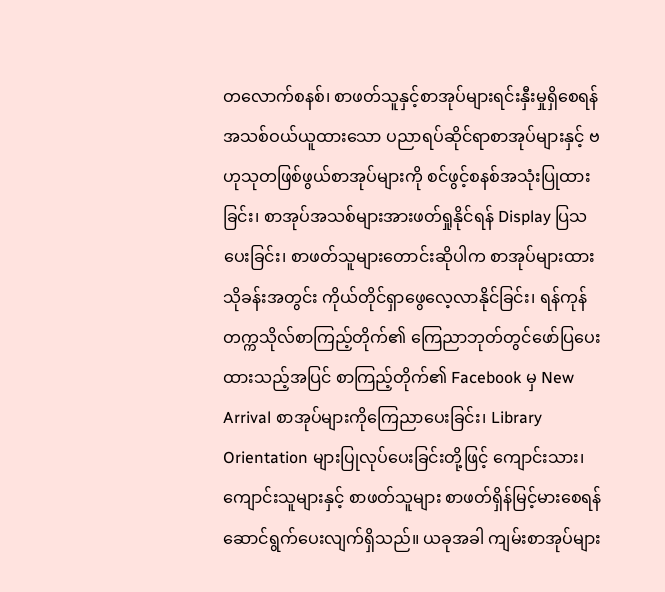တလောက်စနစ်၊ စာဖတ်သူနှင့်စာအုပ်များရင်းနှီးမှုရှိစေရန် အသစ်ဝယ်ယူထားသော ပညာရပ်ဆိုင်ရာစာအုပ်များနှင့် ဗဟုသုတဖြစ်ဖွယ်စာအုပ်များကို စင်ဖွင့်စနစ်အသုံးပြုထားခြင်း၊ စာအုပ်အသစ်များအားဖတ်ရှုနိုင်ရန် Display ပြသပေးခြင်း၊ စာဖတ်သူများတောင်းဆိုပါက စာအုပ်များထားသိုခန်းအတွင်း ကိုယ်တိုင်ရှာဖွေလေ့လာနိုင်ခြင်း၊ ရန်ကုန်တက္ကသိုလ်စာကြည့်တိုက်၏ ကြေညာဘုတ်တွင်ဖော်ပြပေးထားသည့်အပြင် စာကြည့်တိုက်၏ Facebook မှ New Arrival စာအုပ်များကိုကြေညာပေးခြင်း၊ Library Orientation များပြုလုပ်ပေးခြင်းတို့ဖြင့် ကျောင်းသား၊ ကျောင်းသူများနှင့် စာဖတ်သူများ စာဖတ်ရှိန်မြင့်မားစေရန် ဆောင်ရွက်ပေးလျက်ရှိသည်။ ယခုအခါ ကျမ်းစာအုပ်များ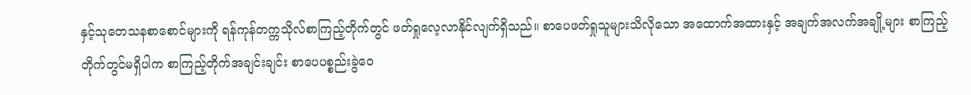နှင့်သုတေသနစာစောင်များကို ရန်ကုန်တက္ကသိုလ်စာကြည့်တိုက်တွင် ဖတ်ရှုလေ့လာနိုင်လျက်ရှိသည်။ စာပေဖတ်ရှုသူများသိလိုသော အထောက်အထားနှင့် အချက်အလက်အချို့များ စာကြည့်တိုက်တွင်မရှိပါက စာကြည့်တိုက်အချင်းချင်း စာပေပစ္စည်းခွဲဝေ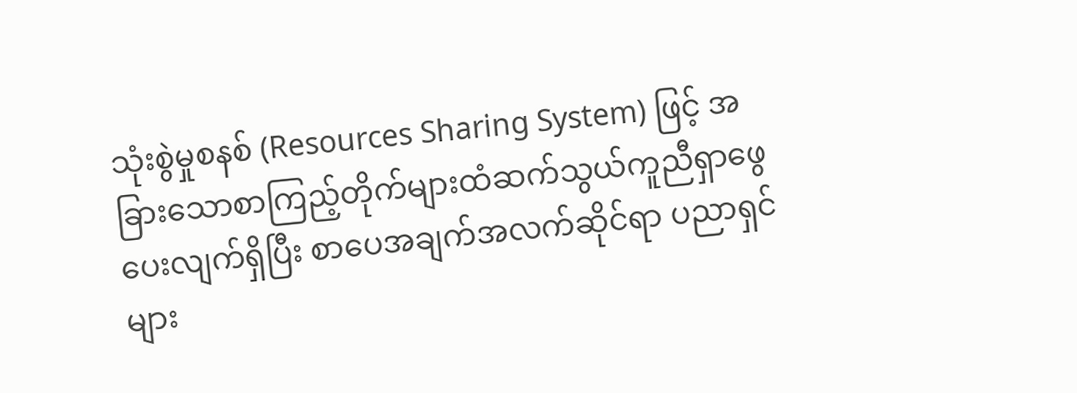သုံးစွဲမှုစနစ် (Resources Sharing System) ဖြင့် အခြားသောစာကြည့်တိုက်များထံဆက်သွယ်ကူညီရှာဖွေပေးလျက်ရှိပြီး စာပေအချက်အလက်ဆိုင်ရာ ပညာရှင်များ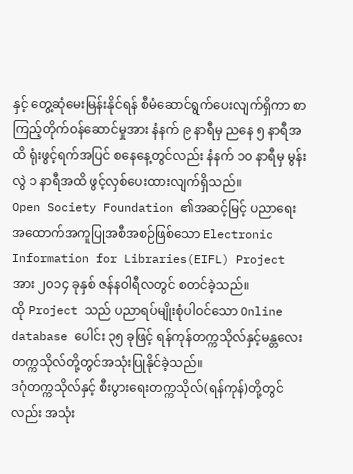နှင့် တွေ့ဆုံမေးမြန်းနိုင်ရန် စီမံဆောင်ရွက်ပေးလျက်ရှိကာ စာကြည့်တိုက်ဝန်ဆောင်မှုအား နံနက် ၉ နာရီမှ ညနေ ၅ နာရီအထိ ရုံးဖွင့်ရက်အပြင် စနေနေ့တွင်လည်း နံနက် ၁၀ နာရီမှ မွန်းလွဲ ၁ နာရီအထိ ဖွင့်လှစ်ပေးထားလျက်ရှိသည်။
Open Society Foundation ၏အဆင့်မြင့် ပညာရေးအထောက်အကူပြုအစီအစဉ်ဖြစ်သော Electronic Information for Libraries(EIFL) Project အား ၂၀၁၄ ခုနှစ် ဇန်နဝါရီလတွင် စတင်ခဲ့သည်။
ထို Project သည် ပညာရပ်မျိုးစုံပါဝင်သော Online database ပေါင်း ၃၅ ခုဖြင့် ရန်ကုန်တက္ကသိုလ်နှင့်မန္တလေးတက္ကသိုလ်တို့တွင်အသုံးပြုနိုင်ခဲ့သည်။
ဒဂုံတက္ကသိုလ်နှင့် စီးပွားရေးတက္ကသိုလ်(ရန်ကုန်)တို့တွင်လည်း အသုံး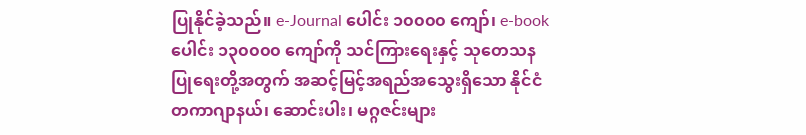ပြုနိုင်ခဲ့သည်။ e-Journal ပေါင်း ၁၀၀၀၀ ကျော်၊ e-book ပေါင်း ၁၃၀၀၀၀ ကျော်ကို သင်ကြားရေးနှင့် သုတေသနပြုရေးတို့အတွက် အဆင့်မြင့်အရည်အသွေးရှိသော နိုင်ငံတကာဂျာနယ်၊ ဆောင်းပါး၊ မဂ္ဂဇင်းများ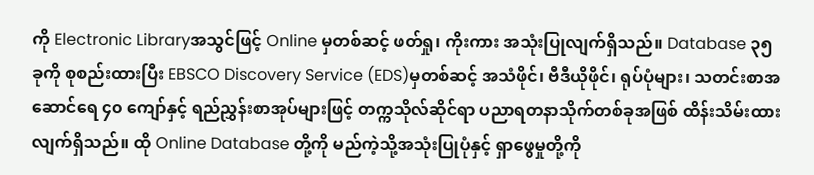ကို Electronic Libraryအသွင်ဖြင့် Online မှတစ်ဆင့် ဖတ်ရှု၊ ကိုးကား အသုံးပြုလျက်ရှိသည်။ Database ၃၅ ခုကို စုစည်းထားပြီး EBSCO Discovery Service (EDS)မှတစ်ဆင့် အသံဖိုင်၊ ဗီဒီယိုဖိုင်၊ ရုပ်ပုံများ၊ သတင်းစာအဆောင်ရေ ၄၀ ကျော်နှင့် ရည်ညွှန်းစာအုပ်များဖြင့် တက္ကသိုလ်ဆိုင်ရာ ပညာရတနာသိုက်တစ်ခုအဖြစ် ထိန်းသိမ်းထားလျက်ရှိသည်။ ထို Online Database တို့ကို မည်ကဲ့သို့အသုံးပြုပုံနှင့် ရှာဖွေမှုတို့ကို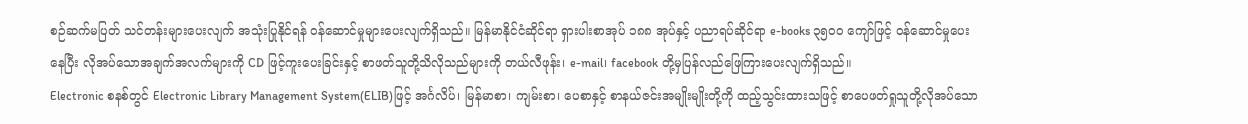စဉ်ဆက်မပြတ် သင်တန်းများပေးလျက် အသုံးပြုနိုင်ရန် ဝန်ဆောင်မှုများပေးလျက်ရှိသည်။ မြန်မာနိုင်ငံဆိုင်ရာ ရှားပါးစာအုပ် ၁၈၈ အုပ်နှင့် ပညာရပ်ဆိုင်ရာ e-books ၃၅၀၀ ကျော်ဖြင့် ဝန်ဆောင်မှုပေးနေပြီး လိုအပ်သောအချက်အလက်များကို CD ဖြင့်ကူးပေးခြင်းနှင့် စာဖတ်သူတို့သိလိုသည်များကို တယ်လီဖုန်း၊ e-mail၊ facebook တို့မှပြန်လည်ဖြေကြားပေးလျက်ရှိသည်။
Electronic စနစ်တွင် Electronic Library Management System(ELIB)ဖြင့် အင်္ဂလိပ်၊ မြန်မာစာ၊ ကျမ်းစာ၊ ပေစာနှင့် စာနယ်ဇင်းအမျိုးမျိုးတို့ကို ထည့်သွင်းထားသဖြင့် စာပေဖတ်ရှုသူတို့လိုအပ်သော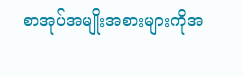စာအုပ်အမျိုးအစားများကိုအ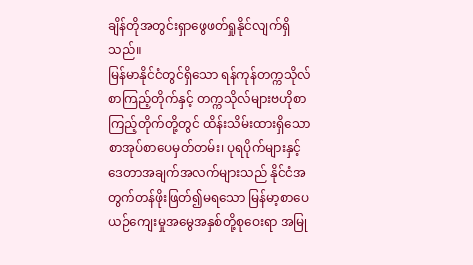ချိန်တိုအတွင်းရှာဖွေဖတ်ရှုနိုင်လျက်ရှိသည်။
မြန်မာနိုင်ငံတွင်ရှိသော ရန်ကုန်တက္ကသိုလ်စာကြည့်တိုက်နှင့် တက္ကသိုလ်များဗဟိုစာကြည့်တိုက်တို့တွင် ထိန်းသိမ်းထားရှိသော စာအုပ်စာပေမှတ်တမ်း၊ ပုရပိုက်များနှင့်ဒေတာအချက်အလက်များသည် နိုင်ငံအတွက်တန်ဖိုးဖြတ်၍မရသော မြန်မာ့စာပေယဉ်ကျေးမှုအမွေအနှစ်တို့စုဝေးရာ အမြု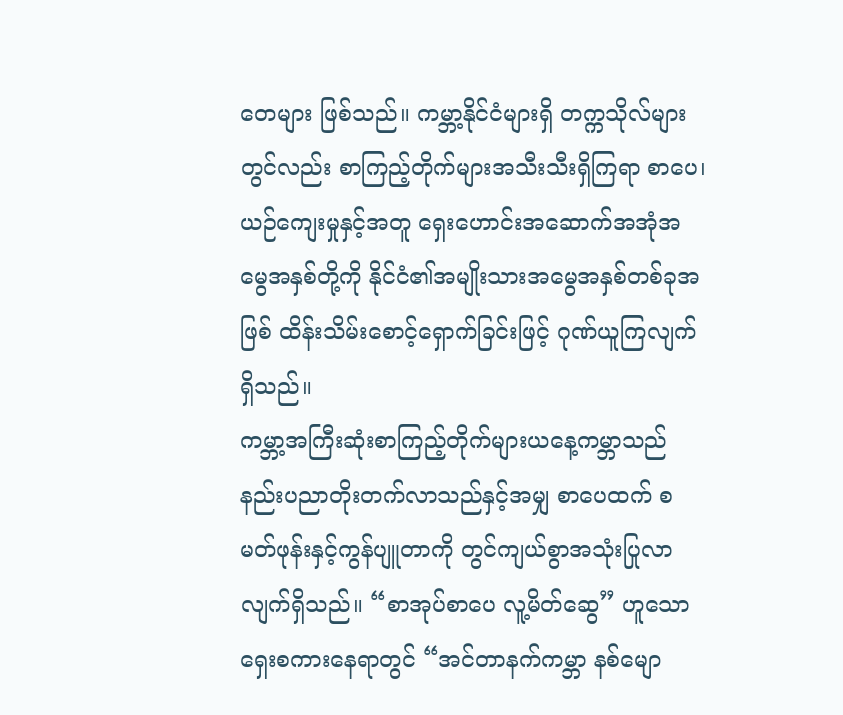တေများ ဖြစ်သည်။ ကမ္ဘာ့နိုင်ငံများရှိ တက္ကသိုလ်များတွင်လည်း စာကြည့်တိုက်များအသီးသီးရှိကြရာ စာပေ၊ ယဉ်ကျေးမှုနှင့်အတူ ရှေးဟောင်းအဆောက်အအုံအမွေအနှစ်တို့ကို နိုင်ငံ၏အမျိုးသားအမွေအနှစ်တစ်ခုအဖြစ် ထိန်းသိမ်းစောင့်ရှောက်ခြင်းဖြင့် ဂုဏ်ယူကြလျက်ရှိသည်။
ကမ္ဘာ့အကြီးဆုံးစာကြည့်တိုက်များယနေ့ကမ္ဘာသည် နည်းပညာတိုးတက်လာသည်နှင့်အမျှ စာပေထက် စမတ်ဖုန်းနှင့်ကွန်ပျူတာကို တွင်ကျယ်စွာအသုံးပြုလာလျက်ရှိသည်။ “စာအုပ်စာပေ လူ့မိတ်ဆွေ” ဟူသော ရှေးစကားနေရာတွင် “အင်တာနက်ကမ္ဘာ နစ်မျော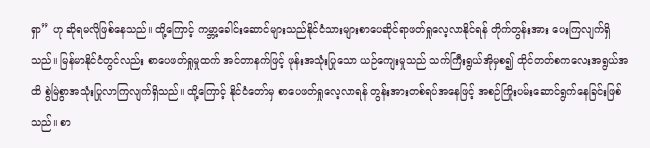ရှာ” ဟု ဆိုရမလိုဖြစ်နေသည်။ ထို့ကြောင့် ကမ္ဘာ့ခေါင်းဆောင်များသည်နိုင်ငံသားများစာပေဆိုင်ရာဖတ်ရှုလေ့လာနိုင်ရန် တိုက်တွန်းအား ပေးကြလျက်ရှိသည်။ မြန်မာနိုင်ငံတွင်လည်း စာပေဖတ်ရှုမှုထက် အင်တာနက်ဖြင့် ဖုန်းအသုံးပြုသော ယဉ်ကျေးမှုသည် သက်ကြီးရွယ်အိုမှစ၍ ထိုင်တတ်စကလေးအရွယ်အထိ စွဲမြဲစွာအသုံးပြုလာကြလျက်ရှိသည်။ ထို့ကြောင့် နိုင်ငံတော်မှ စာပေဖတ်ရှုလေ့လာရန် တွန်းအားတစ်ရပ်အနေဖြင့် အစဉ်ကြိုးပမ်းဆောင်ရွက်နေခြင်းဖြစ်သည်။ စာ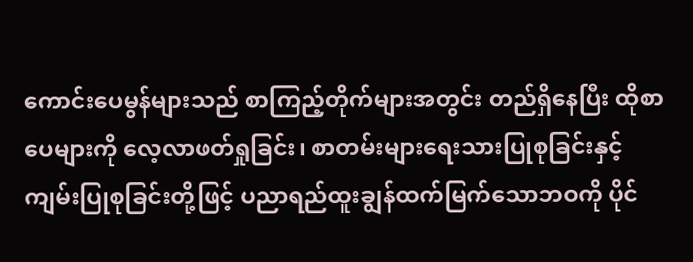ကောင်းပေမွန်များသည် စာကြည့်တိုက်များအတွင်း တည်ရှိနေပြီး ထိုစာပေများကို လေ့လာဖတ်ရှုခြင်း၊ စာတမ်းများရေးသားပြုစုခြင်းနှင့် ကျမ်းပြုစုခြင်းတို့ဖြင့် ပညာရည်ထူးချွန်ထက်မြက်သောဘဝကို ပိုင်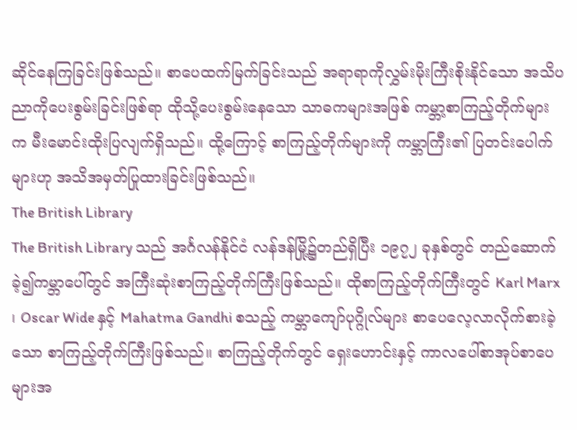ဆိုင်နေကြခြင်းဖြစ်သည်။ စာပေထက်မြက်ခြင်းသည် အရာရာကိုလွှမ်းမိုးကြီးစိုးနိုင်သော အသိပညာကိုပေးစွမ်းခြင်းဖြစ်ရာ ထိုသို့ပေးစွမ်းနေသော သာဓကများအဖြစ် ကမ္ဘာ့စာကြည့်တိုက်များက မီးမောင်းထိုးပြလျက်ရှိသည်။ ထို့ကြောင့် စာကြည့်တိုက်များကို ကမ္ဘာကြီး၏ ပြတင်းပေါက်များဟု အသိအမှတ်ပြုထားခြင်းဖြစ်သည်။
The British Library
The British Library သည် အင်္ဂလန်နိုင်ငံ လန်ဒန်မြို့၌တည်ရှိပြီး ၁၉၇၂ ခုနှစ်တွင် တည်ဆောက်ခဲ့၍ကမ္ဘာပေါ်တွင် အကြီးဆုံးစာကြည့်တိုက်ကြီးဖြစ်သည်။ ထိုစာကြည့်တိုက်ကြီးတွင် Karl Marx ၊ Oscar Wide နှင့် Mahatma Gandhi စသည့် ကမ္ဘာကျော်ပုဂ္ဂိုလ်များ စာပေလေ့လာလိုက်စားခဲ့သော စာကြည့်တိုက်ကြီးဖြစ်သည်။ စာကြည့်တိုက်တွင် ရှေးဟောင်းနှင့် ကာလပေါ်စာအုပ်စာပေများအ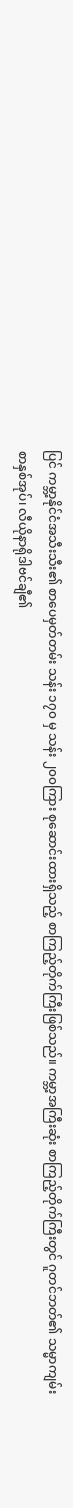ပြင် ကမ္ဘာ့နိုင်ငံအသီးသီး၏ စာပေမှတ်တမ်း သန်း ၁၇၀ မှ သန်း ၂၀၀ကြား စုဆောင်းထားရှိသည့် စာကြည့်တိုက်ကြီးဖြစ်သည်။ ကမ္ဘာ့အကြီးဆုံး စာကြည့်တိုက်ကြီးတွင် ဂူတင်ဘတ်၏ သမ္မာကျမ်းစာနှစ်အုပ်၊ လီယိုနာရိုဒါဗင်ချီ၏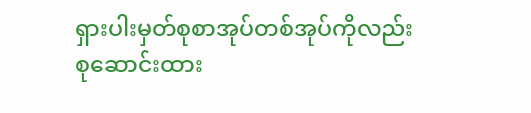ရှားပါးမှတ်စုစာအုပ်တစ်အုပ်ကိုလည်း စုဆောင်းထား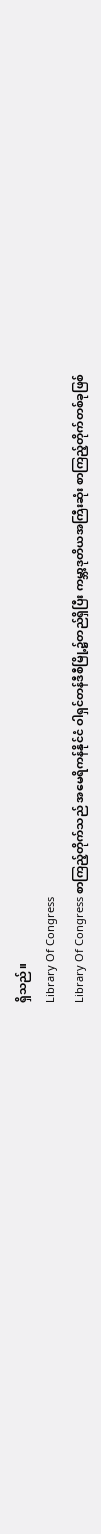ရှိသည်။
Library Of Congress
Library Of Congress စာကြည့်တိုက်သည် အမေရိကန်နိုင်ငံ ဝါရှင်တန်ဒီစီမြို့၌တည်ရှိပြီး ကမ္ဘာ့ဒုတိယအကြီးဆုံး စာကြည့်တိုက်တစ်ခုဖြစ်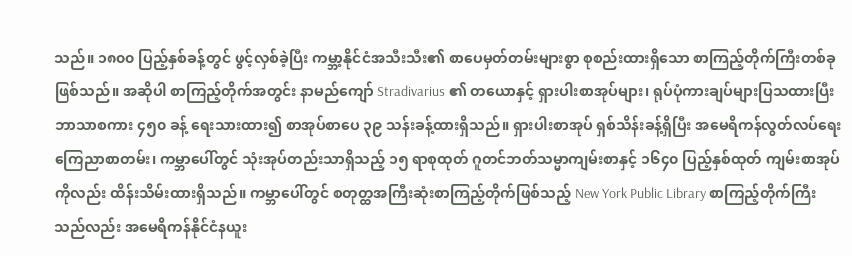သည်။ ၁၈၀၀ ပြည့်နှစ်ခန့်တွင် ဖွင့်လှစ်ခဲ့ပြီး ကမ္ဘာ့နိုင်ငံအသီးသီး၏ စာပေမှတ်တမ်းများစွာ စုစည်းထားရှိသော စာကြည့်တိုက်ကြီးတစ်ခုဖြစ်သည်။ အဆိုပါ စာကြည့်တိုက်အတွင်း နာမည်ကျော် Stradivarius ၏ တယောနှင့် ရှားပါးစာအုပ်များ၊ ရုပ်ပုံကားချပ်များပြသထားပြီး ဘာသာစကား ၄၅၀ ခန့် ရေးသားထား၍ စာအုပ်စာပေ ၃၉ သန်းခန့်ထားရှိသည်။ ရှားပါးစာအုပ် ရှစ်သိန်းခန့်ရှိပြီး အမေရိကန်လွတ်လပ်ရေးကြေညာစာတမ်း၊ ကမ္ဘာပေါ်တွင် သုံးအုပ်တည်းသာရှိသည့် ၁၅ ရာစုထုတ် ဂူတင်ဘတ်သမ္မာကျမ်းစာနှင့် ၁၆၄၀ ပြည့်နှစ်ထုတ် ကျမ်းစာအုပ်ကိုလည်း ထိန်းသိမ်းထားရှိသည်။ ကမ္ဘာပေါ်တွင် စတုတ္ထအကြီးဆုံးစာကြည့်တိုက်ဖြစ်သည့် New York Public Library စာကြည့်တိုက်ကြီးသည်လည်း အမေရိကန်နိုင်ငံနယူး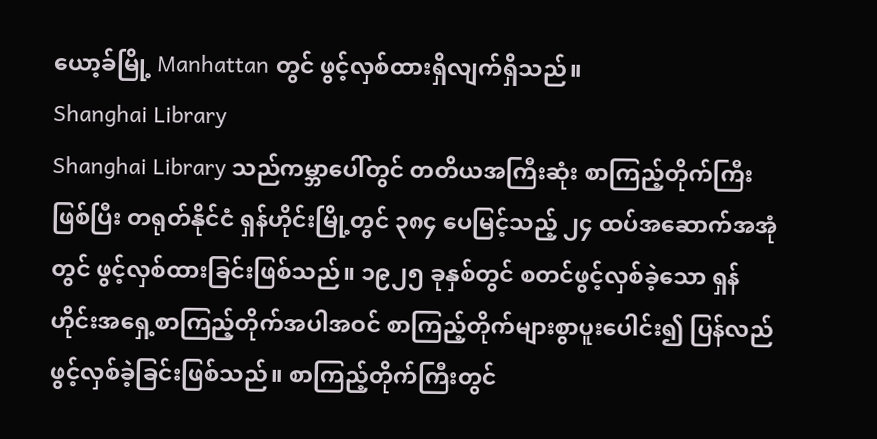ယော့ခ်မြို့ Manhattan တွင် ဖွင့်လှစ်ထားရှိလျက်ရှိသည်။
Shanghai Library
Shanghai Library သည်ကမ္ဘာပေါ်တွင် တတိယအကြီးဆုံး စာကြည့်တိုက်ကြီးဖြစ်ပြီး တရုတ်နိုင်ငံ ရှန်ဟိုင်းမြို့တွင် ၃၈၄ ပေမြင့်သည့် ၂၄ ထပ်အဆောက်အအုံတွင် ဖွင့်လှစ်ထားခြင်းဖြစ်သည်။ ၁၉၂၅ ခုနှစ်တွင် စတင်ဖွင့်လှစ်ခဲ့သော ရှန်ဟိုင်းအရှေ့စာကြည့်တိုက်အပါအဝင် စာကြည့်တိုက်များစွာပူးပေါင်း၍ ပြန်လည်ဖွင့်လှစ်ခဲ့ခြင်းဖြစ်သည်။ စာကြည့်တိုက်ကြီးတွင်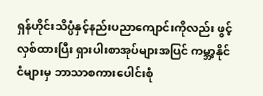ရှန်ဟိုင်းသိပ္ပံနှင့်နည်းပညာကျောင်းကိုလည်း ဖွင့်လှစ်ထားပြီး ရှားပါးစာအုပ်များအပြင် ကမ္ဘာ့နိုင်ငံများမှ ဘာသာစကားပေါင်းစုံ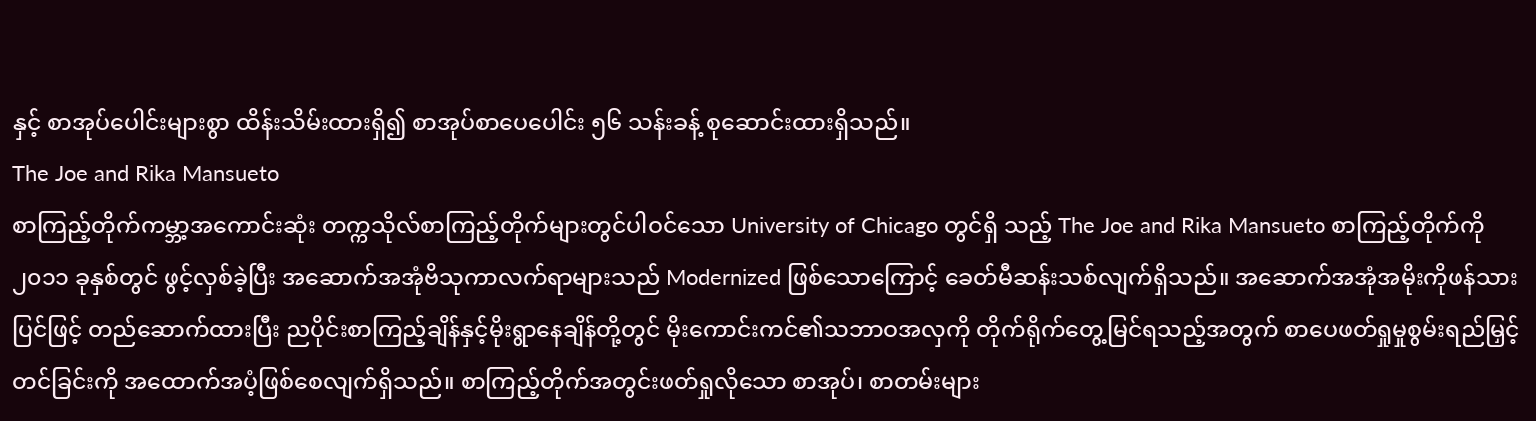နှင့် စာအုပ်ပေါင်းများစွာ ထိန်းသိမ်းထားရှိ၍ စာအုပ်စာပေပေါင်း ၅၆ သန်းခန့် စုဆောင်းထားရှိသည်။
The Joe and Rika Mansueto
စာကြည့်တိုက်ကမ္ဘာ့အကောင်းဆုံး တက္ကသိုလ်စာကြည့်တိုက်များတွင်ပါဝင်သော University of Chicago တွင်ရှိ သည့် The Joe and Rika Mansueto စာကြည့်တိုက်ကို ၂၀၁၁ ခုနှစ်တွင် ဖွင့်လှစ်ခဲ့ပြီး အဆောက်အအုံဗိသုကာလက်ရာများသည် Modernized ဖြစ်သောကြောင့် ခေတ်မီဆန်းသစ်လျက်ရှိသည်။ အဆောက်အအုံအမိုးကိုဖန်သားပြင်ဖြင့် တည်ဆောက်ထားပြီး ညပိုင်းစာကြည့်ချိန်နှင့်မိုးရွာနေချိန်တို့တွင် မိုးကောင်းကင်၏သဘာဝအလှကို တိုက်ရိုက်တွေ့မြင်ရသည့်အတွက် စာပေဖတ်ရှုမှုစွမ်းရည်မြှင့်တင်ခြင်းကို အထောက်အပံ့ဖြစ်စေလျက်ရှိသည်။ စာကြည့်တိုက်အတွင်းဖတ်ရှုလိုသော စာအုပ်၊ စာတမ်းများ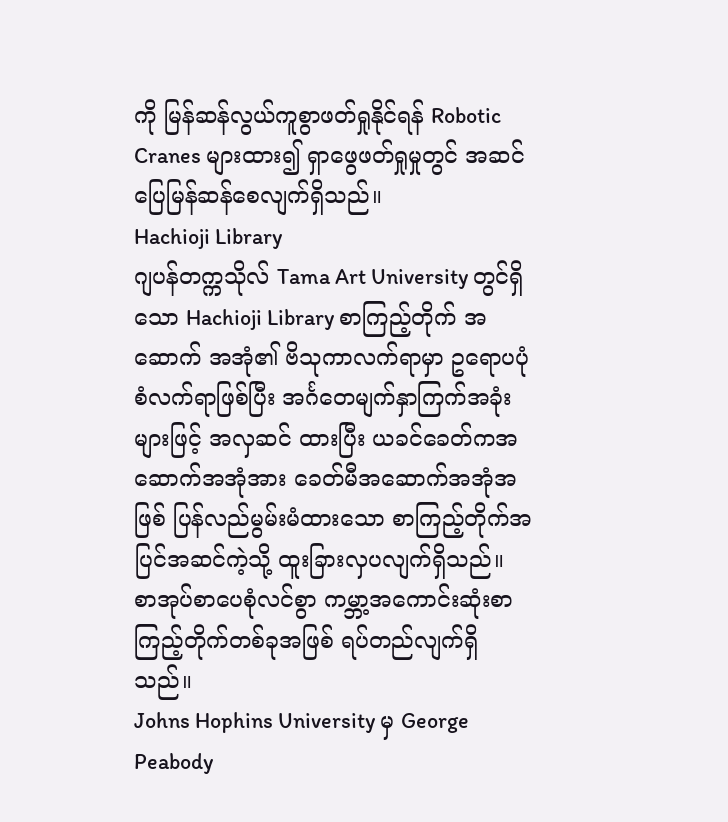ကို မြန်ဆန်လွယ်ကူစွာဖတ်ရှုနိုင်ရန် Robotic Cranes များထား၍ ရှာဖွေဖတ်ရှုမှုတွင် အဆင်ပြေမြန်ဆန်စေလျက်ရှိသည်။
Hachioji Library
ဂျပန်တက္ကသိုလ် Tama Art University တွင်ရှိသော Hachioji Library စာကြည့်တိုက် အဆောက် အအုံ၏ ဗိသုကာလက်ရာမှာ ဥရောပပုံစံလက်ရာဖြစ်ပြီး အင်္ဂတေမျက်နှာကြက်အခုံးများဖြင့် အလှဆင် ထားပြီး ယခင်ခေတ်ကအဆောက်အအုံအား ခေတ်မီအဆောက်အအုံအဖြစ် ပြန်လည်မွမ်းမံထားသော စာကြည့်တိုက်အပြင်အဆင်ကဲ့သို့ ထူးခြားလှပလျက်ရှိသည်။ စာအုပ်စာပေစုံလင်စွာ ကမ္ဘာ့အကောင်းဆုံးစာကြည့်တိုက်တစ်ခုအဖြစ် ရပ်တည်လျက်ရှိသည်။
Johns Hophins University မှ George Peabody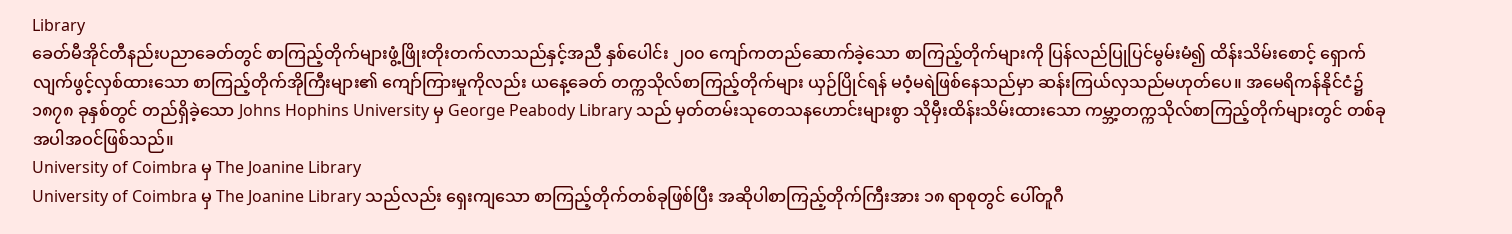Library
ခေတ်မီအိုင်တီနည်းပညာခေတ်တွင် စာကြည့်တိုက်များဖွံ့ဖြိုးတိုးတက်လာသည်နှင့်အညီ နှစ်ပေါင်း ၂၀၀ ကျော်ကတည်ဆောက်ခဲ့သော စာကြည့်တိုက်များကို ပြန်လည်ပြုပြင်မွမ်းမံ၍ ထိန်းသိမ်းစောင့် ရှောက်လျက်ဖွင့်လှစ်ထားသော စာကြည့်တိုက်အိုကြီးများ၏ ကျော်ကြားမှုကိုလည်း ယနေ့ခေတ် တက္ကသိုလ်စာကြည့်တိုက်များ ယှဉ်ပြိုင်ရန် မဝံ့မရဲဖြစ်နေသည်မှာ ဆန်းကြယ်လှသည်မဟုတ်ပေ။ အမေရိကန်နိုင်ငံ၌ ၁၈၇၈ ခုနှစ်တွင် တည်ရှိခဲ့သော Johns Hophins University မှ George Peabody Library သည် မှတ်တမ်းသုတေသနဟောင်းများစွာ သိုမှီးထိန်းသိမ်းထားသော ကမ္ဘာ့တက္ကသိုလ်စာကြည့်တိုက်များတွင် တစ်ခုအပါအဝင်ဖြစ်သည်။
University of Coimbra မှ The Joanine Library
University of Coimbra မှ The Joanine Library သည်လည်း ရှေးကျသော စာကြည့်တိုက်တစ်ခုဖြစ်ပြီး အဆိုပါစာကြည့်တိုက်ကြီးအား ၁၈ ရာစုတွင် ပေါ်တူဂီ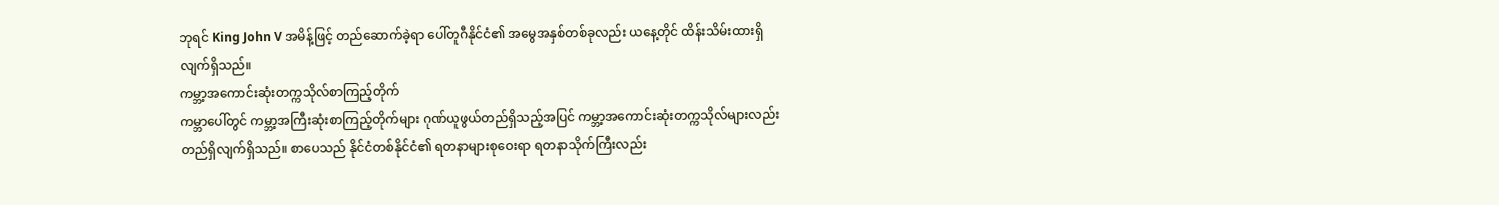ဘုရင် King John V အမိန့်ဖြင့် တည်ဆောက်ခဲ့ရာ ပေါ်တူဂီနိုင်ငံ၏ အမွေအနှစ်တစ်ခုလည်း ယနေ့တိုင် ထိန်းသိမ်းထားရှိလျက်ရှိသည်။
ကမ္ဘာ့အကောင်းဆုံးတက္ကသိုလ်စာကြည့်တိုက်
ကမ္ဘာပေါ်တွင် ကမ္ဘာ့အကြီးဆုံးစာကြည့်တိုက်များ ဂုဏ်ယူဖွယ်တည်ရှိသည့်အပြင် ကမ္ဘာ့အကောင်းဆုံးတက္ကသိုလ်များလည်း တည်ရှိလျက်ရှိသည်။ စာပေသည် နိုင်ငံတစ်နိုင်ငံ၏ ရတနာများစုဝေးရာ ရတနာသိုက်ကြီးလည်း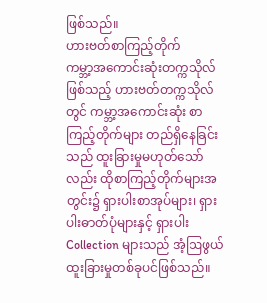ဖြစ်သည်။
ဟားဗတ်စာကြည့်တိုက်
ကမ္ဘာ့အကောင်းဆုံးတက္ကသိုလ်ဖြစ်သည့် ဟားဗတ်တက္ကသိုလ်တွင် ကမ္ဘာ့အကောင်းဆုံး စာကြည့်တိုက်များ တည်ရှိနေခြင်းသည် ထူးခြားမှုမဟုတ်သော်လည်း ထိုစာကြည့်တိုက်များအတွင်း၌ ရှားပါးစာအုပ်များ၊ ရှားပါးဓာတ်ပုံများနှင့် ရှားပါး Collection များသည် အံ့ဩဖွယ်ထူးခြားမှုတစ်ခုပင်ဖြစ်သည်။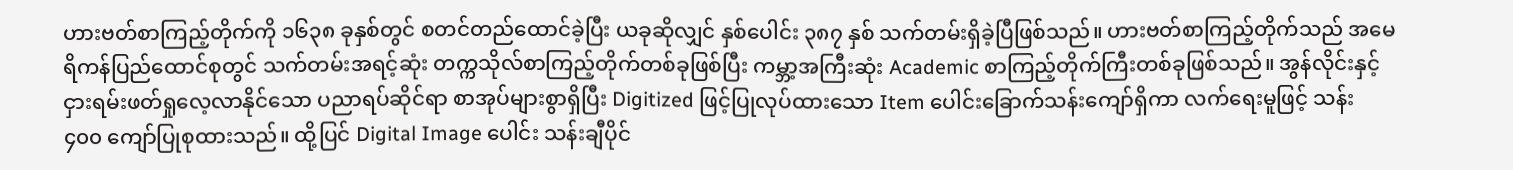ဟားဗတ်စာကြည့်တိုက်ကို ၁၆၃၈ ခုနှစ်တွင် စတင်တည်ထောင်ခဲ့ပြီး ယခုဆိုလျှင် နှစ်ပေါင်း ၃၈၇ နှစ် သက်တမ်းရှိခဲ့ပြီဖြစ်သည်။ ဟားဗတ်စာကြည့်တိုက်သည် အမေရိကန်ပြည်ထောင်စုတွင် သက်တမ်းအရင့်ဆုံး တက္ကသိုလ်စာကြည့်တိုက်တစ်ခုဖြစ်ပြီး ကမ္ဘာ့အကြီးဆုံး Academic စာကြည့်တိုက်ကြီးတစ်ခုဖြစ်သည်။ အွန်လိုင်းနှင့်ငှားရမ်းဖတ်ရှုလေ့လာနိုင်သော ပညာရပ်ဆိုင်ရာ စာအုပ်များစွာရှိပြီး Digitized ဖြင့်ပြုလုပ်ထားသော Item ပေါင်းခြောက်သန်းကျော်ရှိကာ လက်ရေးမူဖြင့် သန်း ၄၀၀ ကျော်ပြုစုထားသည်။ ထို့ပြင် Digital Image ပေါင်း သန်းချီပိုင်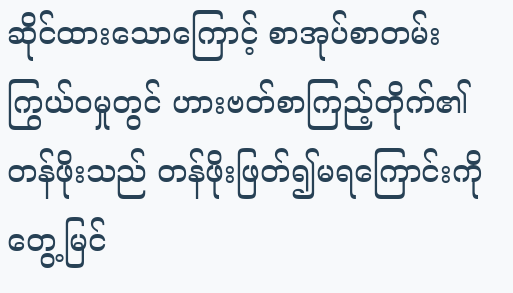ဆိုင်ထားသောကြောင့် စာအုပ်စာတမ်း ကြွယ်ဝမှုတွင် ဟားဗတ်စာကြည့်တိုက်၏တန်ဖိုးသည် တန်ဖိုးဖြတ်၍မရကြောင်းကို တွေ့မြင်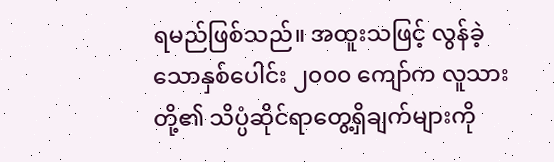ရမည်ဖြစ်သည်။ အထူးသဖြင့် လွန်ခဲ့သောနှစ်ပေါင်း ၂၀၀၀ ကျော်က လူသားတို့၏ သိပ္ပံဆိုင်ရာတွေ့ရှိချက်များကို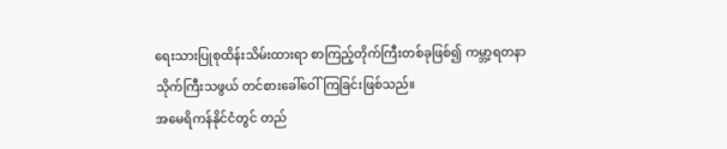ရေးသားပြုစုထိန်းသိမ်းထားရာ စာကြည့်တိုက်ကြီးတစ်ခုဖြစ်၍ ကမ္ဘာ့ရတနာသိုက်ကြီးသဖွယ် တင်စားခေါ်ဝေါ်ကြခြင်းဖြစ်သည်။
အမေရိကန်နိုင်ငံတွင် တည်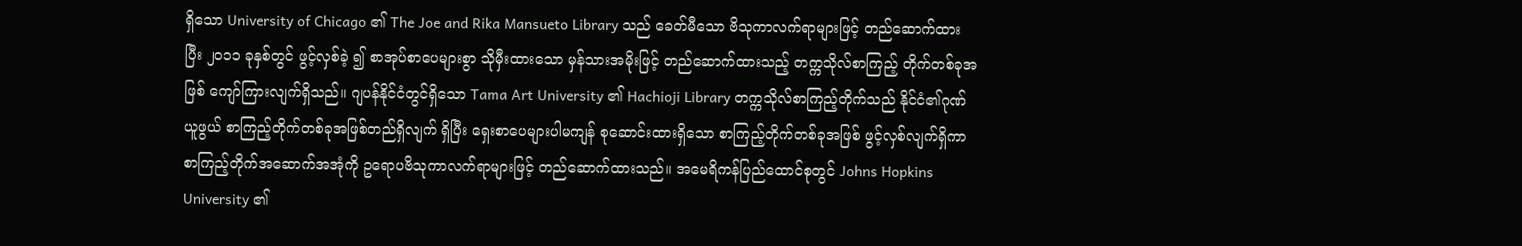ရှိသော University of Chicago ၏ The Joe and Rika Mansueto Library သည် ခေတ်မီသော ဗိသုကာလက်ရာများဖြင့် တည်ဆောက်ထားပြီး ၂၀၁၁ ခုနှစ်တွင် ဖွင့်လှစ်ခဲ့ ၍ စာအုပ်စာပေများစွာ သိုမှီးထားသော မှန်သားအမိုးဖြင့် တည်ဆောက်ထားသည့် တက္ကသိုလ်စာကြည့် တိုက်တစ်ခုအဖြစ် ကျော်ကြားလျက်ရှိသည်။ ဂျပန်နိုင်ငံတွင်ရှိသော Tama Art University ၏ Hachioji Library တက္ကသိုလ်စာကြည့်တိုက်သည် နိုင်ငံ၏ဂုဏ်ယူဖွယ် စာကြည့်တိုက်တစ်ခုအဖြစ်တည်ရှိလျက် ရှိပြီး ရှေးစာပေများပါမကျန် စုဆောင်းထားရှိသော စာကြည့်တိုက်တစ်ခုအဖြစ် ဖွင့်လှစ်လျက်ရှိကာ စာကြည့်တိုက်အဆောက်အအုံကို ဥရောပဗိသုကာလက်ရာများဖြင့် တည်ဆောက်ထားသည်။ အမေရိကန်ပြည်ထောင်စုတွင် Johns Hopkins University ၏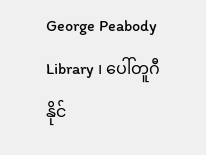George Peabody Library ၊ ပေါ်တူဂီနိုင်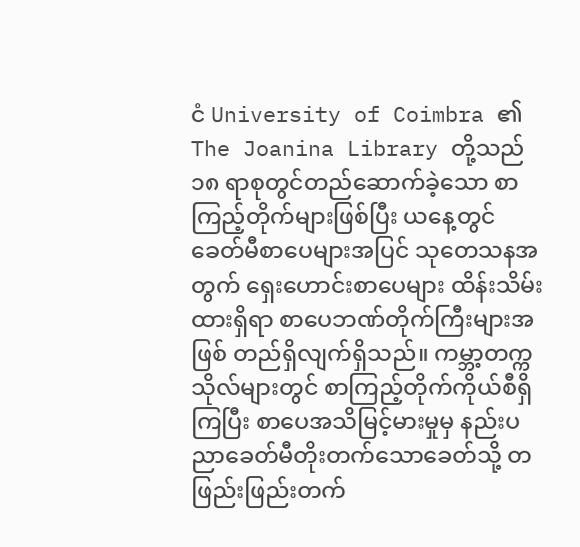ငံ University of Coimbra ၏ The Joanina Library တို့သည် ၁၈ ရာစုတွင်တည်ဆောက်ခဲ့သော စာကြည့်တိုက်များဖြစ်ပြီး ယနေ့တွင် ခေတ်မီစာပေများအပြင် သုတေသနအတွက် ရှေးဟောင်းစာပေများ ထိန်းသိမ်းထားရှိရာ စာပေဘဏ်တိုက်ကြီးများအဖြစ် တည်ရှိလျက်ရှိသည်။ ကမ္ဘာ့တက္ကသိုလ်များတွင် စာကြည့်တိုက်ကိုယ်စီရှိကြပြီး စာပေအသိမြင့်မားမှုမှ နည်းပညာခေတ်မီတိုးတက်သောခေတ်သို့ တဖြည်းဖြည်းတက်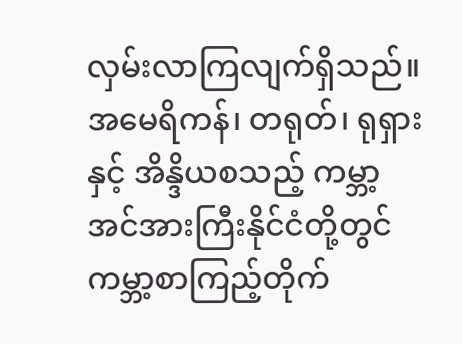လှမ်းလာကြလျက်ရှိသည်။ အမေရိကန်၊ တရုတ်၊ ရုရှားနှင့် အိန္ဒိယစသည့် ကမ္ဘာ့အင်အားကြီးနိုင်ငံတို့တွင် ကမ္ဘာ့စာကြည့်တိုက်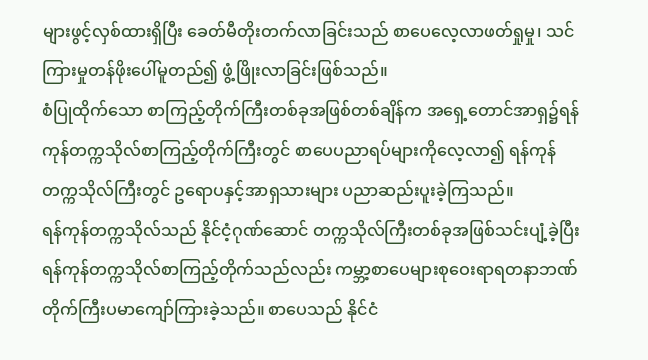များဖွင့်လှစ်ထားရှိပြီး ခေတ်မီတိုးတက်လာခြင်းသည် စာပေလေ့လာဖတ်ရှုမှု၊ သင်ကြားမှုတန်ဖိုးပေါ်မူတည်၍ ဖွံ့ဖြိုးလာခြင်းဖြစ်သည်။
စံပြုထိုက်သော စာကြည့်တိုက်ကြီးတစ်ခုအဖြစ်တစ်ချိန်က အရှေ့တောင်အာရှ၌ရန်ကုန်တက္ကသိုလ်စာကြည့်တိုက်ကြီးတွင် စာပေပညာရပ်များကိုလေ့လာ၍ ရန်ကုန်တက္ကသိုလ်ကြီးတွင် ဥရောပနှင့်အာရှသားများ ပညာဆည်းပူးခဲ့ကြသည်။
ရန်ကုန်တက္ကသိုလ်သည် နိုင်ငံ့ဂုဏ်ဆောင် တက္ကသိုလ်ကြီးတစ်ခုအဖြစ်သင်းပျံ့ခဲ့ပြီးရန်ကုန်တက္ကသိုလ်စာကြည့်တိုက်သည်လည်း ကမ္ဘာ့စာပေများစုဝေးရာရတနာဘဏ်တိုက်ကြီးပမာကျော်ကြားခဲ့သည်။ စာပေသည် နိုင်ငံ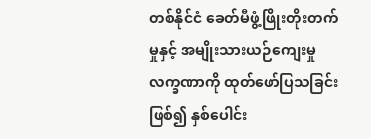တစ်နိုင်ငံ ခေတ်မီဖွံ့ဖြိုးတိုးတက်မှုနှင့် အမျိုးသားယဉ်ကျေးမှုလက္ခဏာကို ထုတ်ဖော်ပြသခြင်းဖြစ်၍ နှစ်ပေါင်း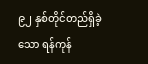၉၂ နှစ်တိုင်တည်ရှိခဲ့သော ရန်ကုန်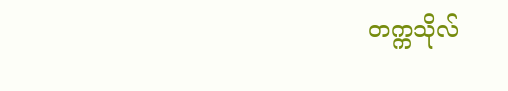တက္ကသိုလ်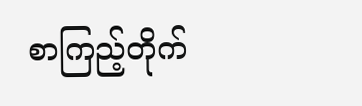စာကြည့်တိုက်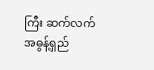ကြီး ဆက်လက်အဓွန့်ရှည်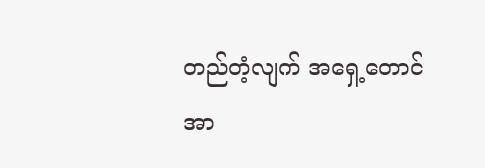တည်တံ့လျက် အရှေ့တောင်အာ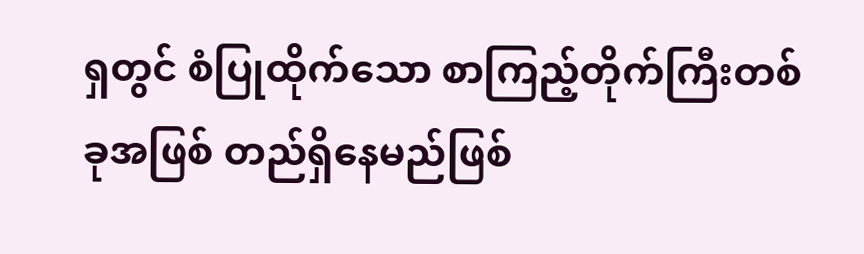ရှတွင် စံပြုထိုက်သော စာကြည့်တိုက်ကြီးတစ်ခုအဖြစ် တည်ရှိနေမည်ဖြစ်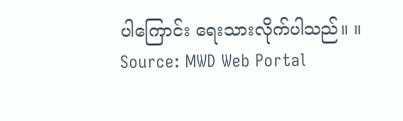ပါကြောင်း ရေးသားလိုက်ပါသည်။ ။
Source: MWD Web Portal